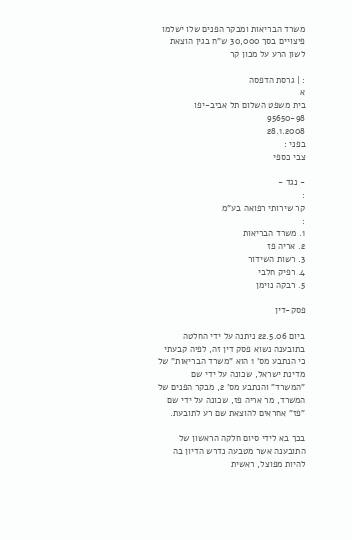משרד הבריאות ומבקר הפנים שלו ישלמו פיצויים בסך 30,000 ש"ח בגין הוצאת לשון הרע על מכון קר

: | גרסת הדפסה
א
בית משפט השלום תל אביב-יפו
95650-98
28.1.2008
בפני :
צבי כספי

- נגד -
:
קר שירותי רפואה בע"מ
:
1. משרד הבריאות
2. אריה פז
3. רשות השידור
4. רפיק חלבי
5. רבקה נוימן

פסק-דין

ביום 22.5.06 ניתנה על ידי החלטה בתובענה נשוא פסק דין זה, לפיה קבעתי כי הנתבע מס' 1 הוא "משרד הבריאות" של מדינת ישראל, שכונה על ידי שם "המשרד" והנתבע מס' 2, מבקר הפנים של המשרד, מר אריה פז, שכונה על ידי שם "פז" אחראים להוצאת שם רע לתובעת.

בכך בא לידי סיום חלקה הראשון של התובענה אשר מטבעה נדרש הדיון בה להיות מפוצל, ראשית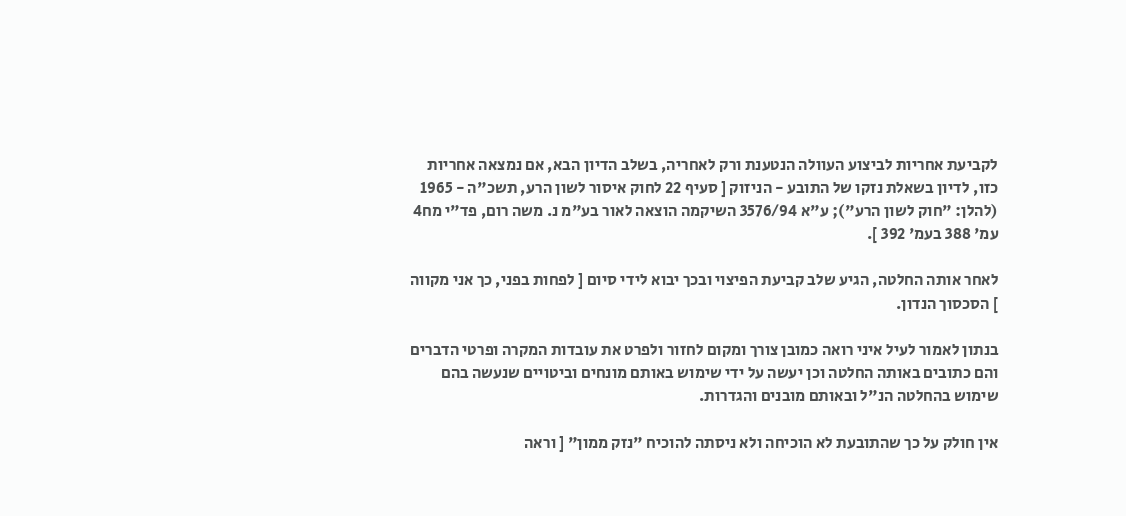לקביעת אחריות לביצוע העוולה הנטענת ורק לאחריה, בשלב הדיון הבא, אם נמצאה אחריות כזו, לדיון בשאלת נזקו של התובע - הניזוק [ סעיף 22 לחוק איסור לשון הרע, תשכ"ה - 1965 (להלן: "חוק לשון הרע"); ע"א 3576/94 השיקמה הוצאה לאור בע"מ נ. משה רום, פד"י מח4 עמ' 388 בעמ' 392 ].

לאחר אותה החלטה, הגיע שלב קביעת הפיצוי ובכך יבוא לידי סיום [ לפחות בפני, כך אני מקווה ] הסכסוך הנדון.

בנתון לאמור לעיל איני רואה כמובן צורך ומקום לחזור ולפרט את עובדות המקרה ופרטי הדברים והם כתובים באותה החלטה וכן יעשה על ידי שימוש באותם מונחים וביטויים שנעשה בהם שימוש בהחלטה הנ"ל ובאותם מובנים והגדרות.

אין חולק על כך שהתובעת לא הוכיחה ולא ניסתה להוכיח "נזק ממון" [ וראה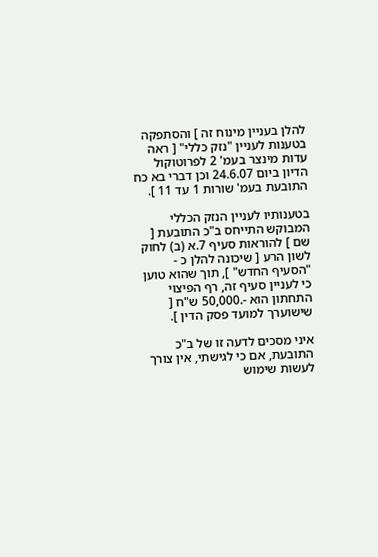להלן בעניין מינוח זה ] והסתפקה בטענות לעניין "נזק כללי" [ ראה עדות מינצר בעמ' 2 לפרוטוקול הדיון ביום 24.6.07 וכן דברי בא כח התובעת בעמ' שורות 1 עד 11 ].

בטענותיו לעניין הנזק הכללי המבוקש התייחס ב"כ התובעת [ שם ] להוראות סעיף 7.א (ב) לחוק לשון הרע [ שיכונה להלן כ - "הסעיף החדש" ], תוך שהוא טוען כי לעניין סעיף זה, רף הפיצוי התחתון הוא -.50,000 ש"ח [ שישוערך למועד פסק הדין ].

איני מסכים לדעה זו של ב"כ התובעת, אם כי לגישתי, אין צורך לעשות שימוש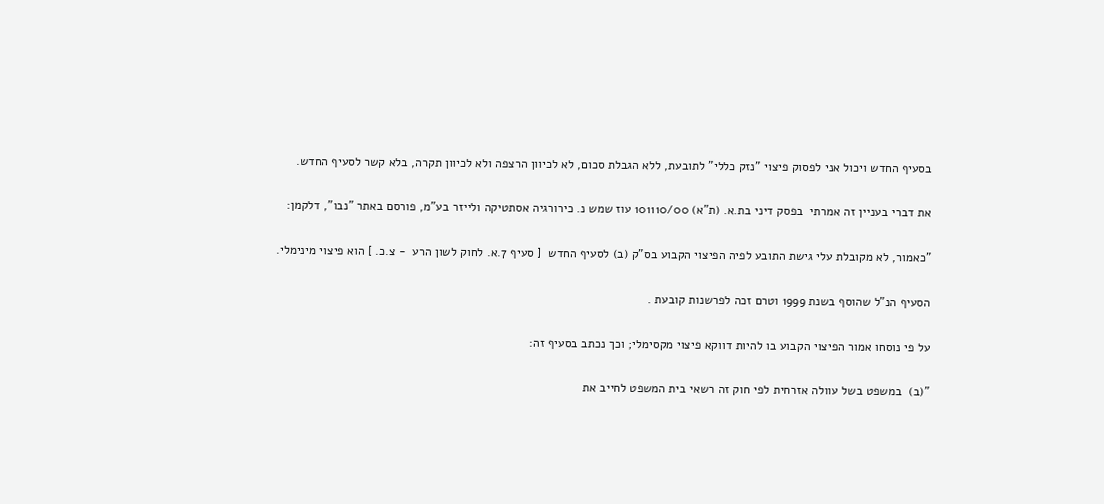בסעיף החדש ויכול אני לפסוק פיצוי "נזק כללי" לתובעת, ללא הגבלת סכום, לא לכיוון הרצפה ולא לכיוון תקרה, בלא קשר לסעיף החדש.

את דברי בעניין זה אמרתי  בפסק דיני בת.א. (ת"א) 101110/00 עוז שמש נ. כירורגיה אסתטיקה ולייזר בע"מ, פורסם באתר "נבו", דלקמן:

"כאמור, לא מקובלת עלי גישת התובע לפיה הפיצוי הקבוע בס"ק (ב) לסעיף החדש  [ סעיף 7.א. לחוק לשון הרע  - צ.כ. ] הוא פיצוי מינימלי.

הסעיף הנ"ל שהוסף בשנת 1999 וטרם זכה לפרשנות קובעת .

על פי נוסחו אמור הפיצוי הקבוע בו להיות דווקא פיצוי מקסימלי; וכך נכתב בסעיף זה:

"(ב)  במשפט בשל עוולה אזרחית לפי חוק זה רשאי בית המשפט לחייב את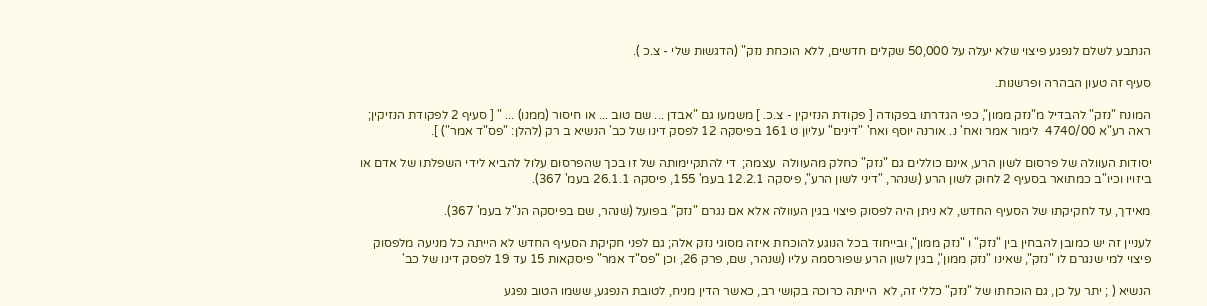הנתבע לשלם לנפגע פיצוי שלא יעלה על 50,000 שקלים חדשים, ללא הוכחת נזק" (הדגשות שלי - צ.כ ).

סעיף זה טעון הבהרה ופרשנות.

המונח "נזק" להבדיל מ"נזק ממון", כפי הגדרתו בפקודה [ פקודת הנזיקין - צ.כ. ] משמעו גם "אבדן ... שם טוב ... או חיסור (ממנו) ... " [ סעיף 2 לפקודת הנזיקין; ראה רע"א 4740/00  לימור אמר ואח' נ. אורנה יוסף ואח' "דינים" עליון ט 161 בפיסקה 12 לפסק דינו של כב' הנשיא ב רק (להלן: "פס"ד אמר") ].

יסודות העוולה של פרסום לשון הרע, אינם כוללים גם "נזק" כחלק מהעוולה  עצמה;  די להתקיימותה של זו בכך שהפרסום עלול להביא לידי השפלתו של אדם או ביזויו וכיו"ב כמתואר בסעיף 2 לחוק לשון הרע (שנהר, "דיני לשון הרע", פיסקה 12.2.1 בעמ' 155, פיסקה 26.1.1 בעמ' 367).

מאידך, עד לחקיקתו של הסעיף החדש, לא ניתן היה לפסוק פיצוי בגין העוולה אלא אם נגרם "נזק" בפועל (שנהר, שם בפיסקה הנ"ל בעמ' 367).

לעניין זה יש כמובן להבחין בין "נזק" ו "נזק ממון", ובייחוד בכל הנוגע להוכחת איזה מסוגי נזק אלה; גם לפני חקיקת הסעיף החדש לא הייתה כל מניעה מלפסוק פיצוי למי שנגרם לו "נזק", שאינו "נזק ממון", בגין לשון הרע שפורסמה עליו (שנהר, שם, פרק 26, וכן "פס"ד אמר" פיסקאות 15 עד 19 לפסק דינו של כב'

הנשיא ( ; יתר על כן, גם הוכחתו של "נזק" כללי זה, לא  הייתה כרוכה בקושי רב, כאשר הדין מניח, לטובת הנפגע, ששמו הטוב נפגע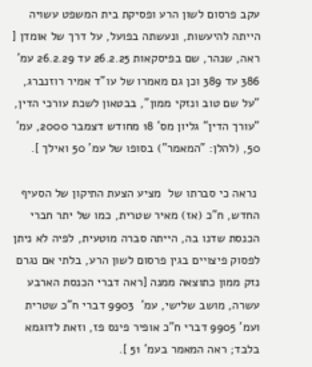עקב פרסום לשון הרע ופסיקת בית המשפט עשויה הייתה להיעשות, ונעשתה בפועל, על דרך של אומדן [ ראה, שנהר, שם בפיסקאות 26.2.25 עד 26.2.29 עמ' 386 עד 389 וכן גם מאמרו של עו"ד אמיר רוזנברג, "על שם טוב ונזקי ממון", בבטאון לשכת עורכי הדין, "עורך הדין" גליון מס' 18 מחודש דצמבר 2000, עמ' 50, (להלן: "המאמר") בסופו של עמ' 50 ואילך ].

 נראה כי סברתו של  מציע הצעת התיקון של הסעיף החדש, ח"כ (אז) מאיר שטרית, כמו של יתר חברי הכנסת שדנו בה, הייתה סברה מוטעית, לפיה לא ניתן לפסוק פיצויים בגין פרסום לשון הרע, בלתי אם נגרם נזק ממון כתוצאה ממנה [ראה דברי הכנסת הארבע עשרה, מושב שלישי, עמ'  9903 דברי ח"כ שטרית ועמ' 9905 דברי ח"כ אופיר פינס פז, וזאת לדוגמא בלבד; ראה המאמר בעמ' 51 ].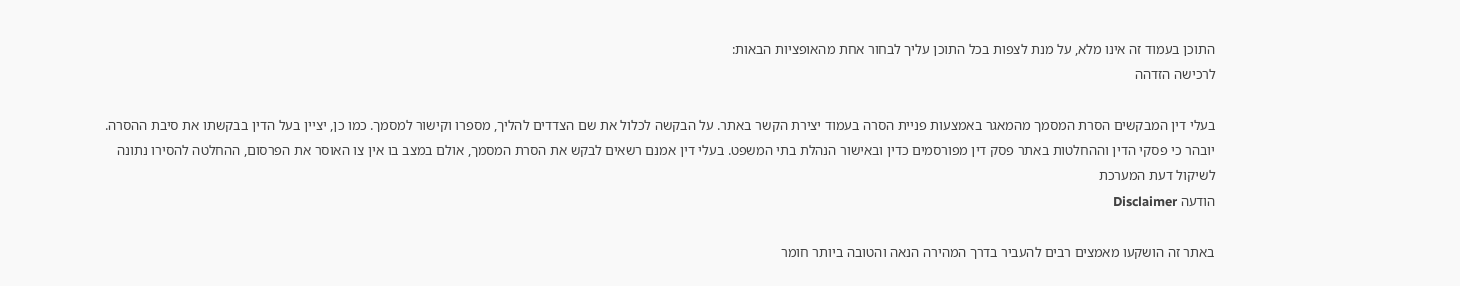התוכן בעמוד זה אינו מלא, על מנת לצפות בכל התוכן עליך לבחור אחת מהאופציות הבאות:
לרכישה הזדהה

בעלי דין המבקשים הסרת המסמך מהמאגר באמצעות פניית הסרה בעמוד יצירת הקשר באתר. על הבקשה לכלול את שם הצדדים להליך, מספרו וקישור למסמך. כמו כן, יציין בעל הדין בבקשתו את סיבת ההסרה. יובהר כי פסקי הדין וההחלטות באתר פסק דין מפורסמים כדין ובאישור הנהלת בתי המשפט. בעלי דין אמנם רשאים לבקש את הסרת המסמך, אולם במצב בו אין צו האוסר את הפרסום, ההחלטה להסירו נתונה לשיקול דעת המערכת
הודעה Disclaimer

באתר זה הושקעו מאמצים רבים להעביר בדרך המהירה הנאה והטובה ביותר חומר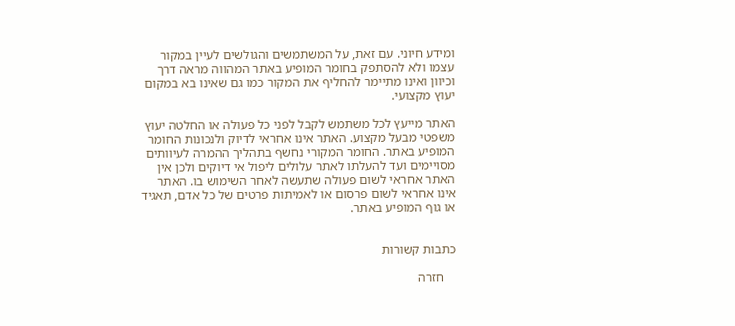ומידע חיוני. עם זאת, על המשתמשים והגולשים לעיין במקור עצמו ולא להסתפק בחומר המופיע באתר המהווה מראה דרך וכיוון ואינו מתיימר להחליף את המקור כמו גם שאינו בא במקום יעוץ מקצועי.

האתר מייעץ לכל משתמש לקבל לפני כל פעולה או החלטה יעוץ משפטי מבעל מקצוע. האתר אינו אחראי לדיוק ולנכונות החומר המופיע באתר. החומר המקורי נחשף בתהליך ההמרה לעיוותים מסויימים ועד להעלתו לאתר עלולים ליפול אי דיוקים ולכן אין האתר אחראי לשום פעולה שתעשה לאחר השימוש בו. האתר אינו אחראי לשום פרסום או לאמיתות פרטים של כל אדם, תאגיד או גוף המופיע באתר.


כתבות קשורות

    חזרה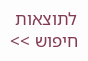לתוצאות חיפוש >>